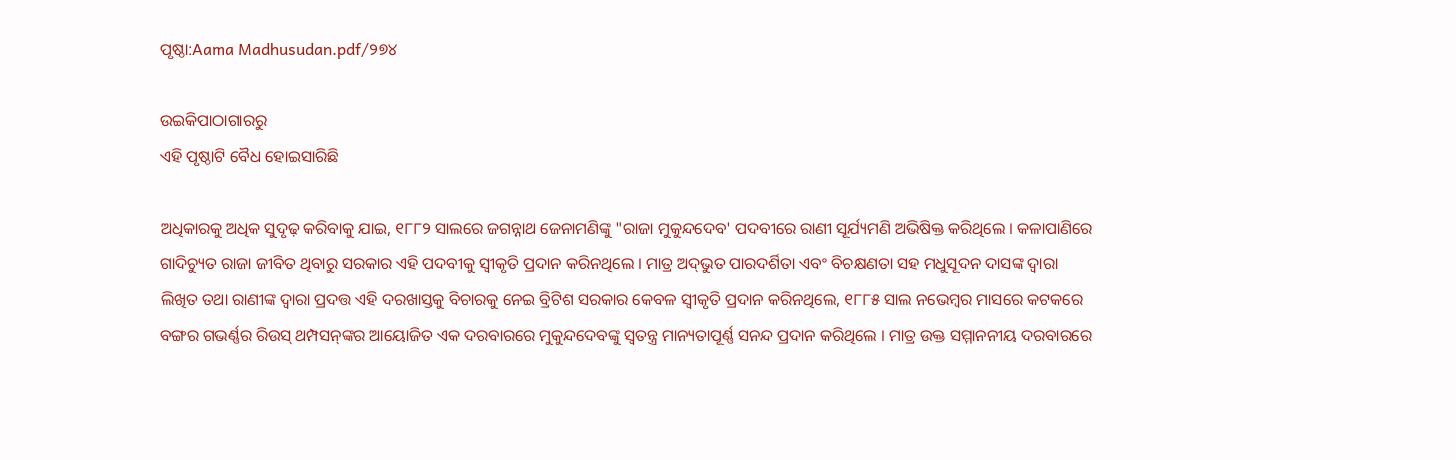ପୃଷ୍ଠା:Aama Madhusudan.pdf/୨୭୪

ଉଇକିପାଠାଗାର‌ରୁ
ଏହି ପୃଷ୍ଠାଟି ବୈଧ ହୋଇସାରିଛି

ଅଧିକାରକୁ ଅଧିକ ସୁଦୃଢ଼ କରିବାକୁ ଯାଇ, ୧୮୮୨ ସାଲରେ ଜଗନ୍ନାଥ ଜେନାମଣିଙ୍କୁ "ରାଜା ମୁକୁନ୍ଦଦେବ' ପଦବୀରେ ରାଣୀ ସୂର୍ଯ୍ୟମଣି ଅଭିଷିକ୍ତ କରିଥିଲେ । କଳାପାଣିରେ ଗାଦିଚ୍ୟୁତ ରାଜା ଜୀବିତ ଥିବାରୁ ସରକାର ଏହି ପଦବୀକୁ ସ୍ୱୀକୃତି ପ୍ରଦାନ କରିନଥିଲେ । ମାତ୍ର ଅଦ୍‍ଭୁତ ପାରଦର୍ଶିତା ଏବଂ ବିଚକ୍ଷଣତା ସହ ମଧୁସୂଦନ ଦାସଙ୍କ ଦ୍ୱାରା ଲିଖିତ ତଥା ରାଣୀଙ୍କ ଦ୍ୱାରା ପ୍ରଦତ୍ତ ଏହି ଦରଖାସ୍ତକୁ ବିଚାରକୁ ନେଇ ବ୍ରିଟିଶ ସରକାର କେବଳ ସ୍ୱୀକୃତି ପ୍ରଦାନ କରିନଥିଲେ, ୧୮୮୫ ସାଲ ନଭେମ୍ବର ମାସରେ କଟକରେ ବଙ୍ଗର ଗଭର୍ଣ୍ଣର ରିଉସ୍‍ ଥମ୍ପସନ୍‍ଙ୍କର ଆୟୋଜିତ ଏକ ଦରବାରରେ ମୁକୁନ୍ଦଦେବଙ୍କୁ ସ୍ୱତନ୍ତ୍ର ମାନ୍ୟତାପୂର୍ଣ୍ଣ ସନନ୍ଦ ପ୍ରଦାନ କରିଥିଲେ । ମାତ୍ର ଉକ୍ତ ସମ୍ମାନନୀୟ ଦରବାରରେ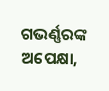ଗଭର୍ଣ୍ଣରଙ୍କ ଅପେକ୍ଷା,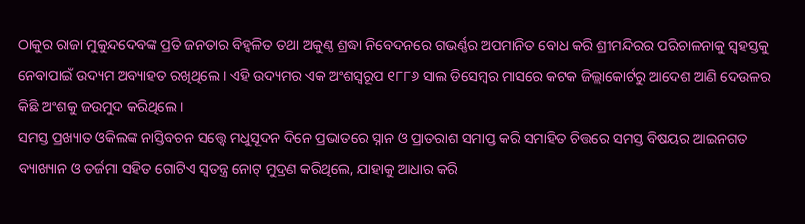ଠାକୁର ରାଜା ମୁକୁନ୍ଦଦେବଙ୍କ ପ୍ରତି ଜନତାର ବିହ୍ୱଳିତ ତଥା ଅକୁଣ୍ଠ ଶ୍ରଦ୍ଧା ନିବେଦନରେ ଗଭର୍ଣ୍ଣର ଅପମାନିତ ବୋଧ କରି ଶ୍ରୀମନ୍ଦିରର ପରିଚାଳନାକୁ ସ୍ୱହସ୍ତକୁ ନେବାପାଇଁ ଉଦ୍ୟମ ଅବ୍ୟାହତ ରଖିଥିଲେ । ଏହି ଉଦ୍ୟମର ଏକ ଅଂଶସ୍ୱରୂପ ୧୮୮୬ ସାଲ ଡିସେମ୍ବର ମାସରେ କଟକ ଜିଲ୍ଲାକୋର୍ଟରୁ ଆଦେଶ ଆଣି ଦେଉଳର କିଛି ଅଂଶକୁ ଜଉମୁଦ କରିଥିଲେ ।
ସମସ୍ତ ପ୍ରଖ୍ୟାତ ଓକିଲଙ୍କ ନାସ୍ତିବଚନ ସତ୍ତ୍ୱେ ମଧୁସୂଦନ ଦିନେ ପ୍ରଭାତରେ ସ୍ନାନ ଓ ପ୍ରାତରାଶ ସମାପ୍ତ କରି ସମାହିତ ଚିତ୍ତରେ ସମସ୍ତ ବିଷୟର ଆଇନଗତ ବ୍ୟାଖ୍ୟାନ ଓ ତର୍ଜମା ସହିତ ଗୋଟିଏ ସ୍ୱତନ୍ତ୍ର ନୋଟ୍‍ ମୁଦ୍ରଣ କରିଥିଲେ, ଯାହାକୁ ଆଧାର କରି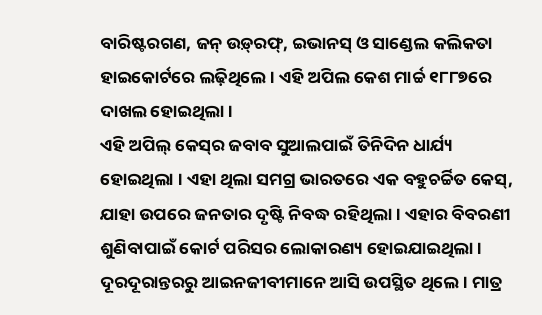ବାରିଷ୍ଟରଗଣ, ଜନ୍‍ ଉଡ଼୍‍ରଫ୍‍, ଇଭାନସ୍‍ ଓ ସାଣ୍ଡେଲ କଲିକତା ହାଇକୋର୍ଟରେ ଲଢ଼ିଥିଲେ । ଏହି ଅପିଲ କେଶ ମାର୍ଚ୍ଚ ୧୮୮୭ରେ ଦାଖଲ ହୋଇଥିଲା ।
ଏହି ଅପିଲ୍‍ କେସ୍‍ର ଜବାବ ସୁଆଲପାଇଁ ତିନିଦିନ ଧାର୍ଯ୍ୟ ହୋଇଥିଲା । ଏହା ଥିଲା ସମଗ୍ର ଭାରତରେ ଏକ ବହୁଚର୍ଚ୍ଚିତ କେସ୍‍, ଯାହା ଉପରେ ଜନତାର ଦୃଷ୍ଟି ନିବଦ୍ଧ ରହିଥିଲା । ଏହାର ବିବରଣୀ ଶୁଣିବାପାଇଁ କୋର୍ଟ ପରିସର ଲୋକାରଣ୍ୟ ହୋଇଯାଇଥିଲା । ଦୂରଦୂରାନ୍ତରରୁ ଆଇନଜୀବୀମାନେ ଆସି ଉପସ୍ଥିତ ଥିଲେ । ମାତ୍ର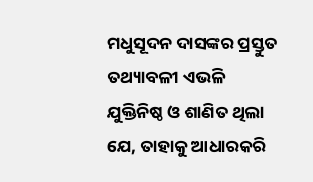ମଧୁସୂଦନ ଦାସଙ୍କର ପ୍ରସ୍ତୁତ ତଥ୍ୟାବଳୀ ଏଭଳି ଯୁକ୍ତିନିଷ୍ଠ ଓ ଶାଣିତ ଥିଲା ଯେ, ତାହାକୁ ଆଧାରକରି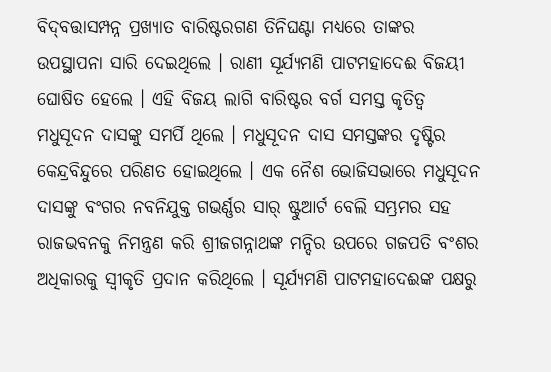ବିଦ୍‍ବତ୍ତାସମ୍ପନ୍ନ ପ୍ରଖ୍ୟାତ ବାରିଷ୍ଟରଗଣ ତିନିଘଣ୍ଟା ମଧ୍ୟରେ ତାଙ୍କର ଉପସ୍ଥାପନା ସାରି ଦେଇଥିଲେ । ରାଣୀ ସୂର୍ଯ୍ୟମଣି ପାଟମହାଦେଈ ବିଜୟୀ ଘୋଷିତ ହେଲେ । ଏହି ବିଜୟ ଲାଗି ବାରିଷ୍ଟର ବର୍ଗ ସମସ୍ତ କୃତିତ୍ୱ ମଧୁସୂଦନ ଦାସଙ୍କୁ ସମର୍ପି ଥିଲେ । ମଧୁସୂଦନ ଦାସ ସମସ୍ତଙ୍କର ଦୃଷ୍ଟିର କେନ୍ଦ୍ରବିନ୍ଦୁରେ ପରିଣତ ହୋଇଥିଲେ । ଏକ ନୈଶ ଭୋଜିସଭାରେ ମଧୁସୂଦନ ଦାସଙ୍କୁ ବଂଗର ନବନିଯୁକ୍ତ ଗଭର୍ଣ୍ଣର ସାର୍‍ ଷ୍ଟୁଆର୍ଟ ବେଲି ସମ୍ଭ୍ରମର ସହ ରାଜଭବନକୁ ନିମନ୍ତ୍ରଣ କରି ଶ୍ରୀଜଗନ୍ନାଥଙ୍କ ମନ୍ଦିର ଉପରେ ଗଜପତି ବଂଶର ଅଧିକାରକୁ ସ୍ୱୀକୃତି ପ୍ରଦାନ କରିଥିଲେ । ସୂର୍ଯ୍ୟମଣି ପାଟମହାଦେଈଙ୍କ ପକ୍ଷରୁ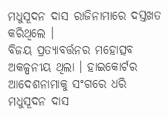ମଧୁସୂଦନ ଦାସ ରାଜିନାମାରେ ଦସ୍ତଖତ କରିଥିଲେ ।
ବିଜୟ ପ୍ରତ୍ୟାବର୍ତ୍ତନର ମହୋତ୍ସବ ଅକଳ୍ପନୀୟ ଥିଲା । ହାଇକୋର୍ଟର ଆଦେଶନାମାକୁ ସଂଗରେ ଧରି ମଧୁସୂଦନ ଦାସ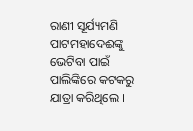ରାଣୀ ସୂର୍ଯ୍ୟମଣି ପାଟମହାଦେଈଙ୍କୁ ଭେଟିବା ପାଇଁ ପାଲିଙ୍କିରେ କଟକରୁ ଯାତ୍ରା କରିଥିଲେ ।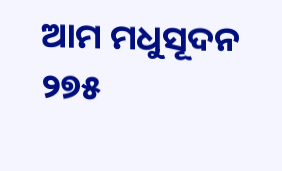ଆମ ମଧୁସୂଦନ ୨୭୫